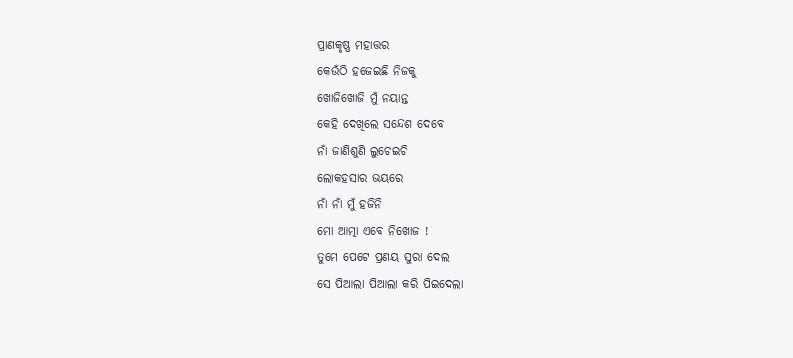ପ୍ରାଣକୃଷ୍ଣ ମହାତ୍ତର
କେଉଁଠି ହଜେଇଛି ନିଜକୁ
ଖୋଜିଖୋଜି ମୁଁ ନୟାନ୍ତ
କେହି ଦେଖିଲେ ସନ୍ଦେଶ ଦେବେ
ନାଁ ଜାଣିଶୁଣି ଲୁଚେଇଚି
ଲୋକହସାର ଭୟରେ
ନାଁ ନାଁ ମୁଁ ହଜିନି
ମୋ ଆତ୍ମା ଏବେ ନିଖୋଜ !
ତୁମେ ପେଟେ ପ୍ରଣୟ ସୁରା ଦେଲ
ସେ ପିଆଲା ପିଆଲା କରି ପିଇଦେଲା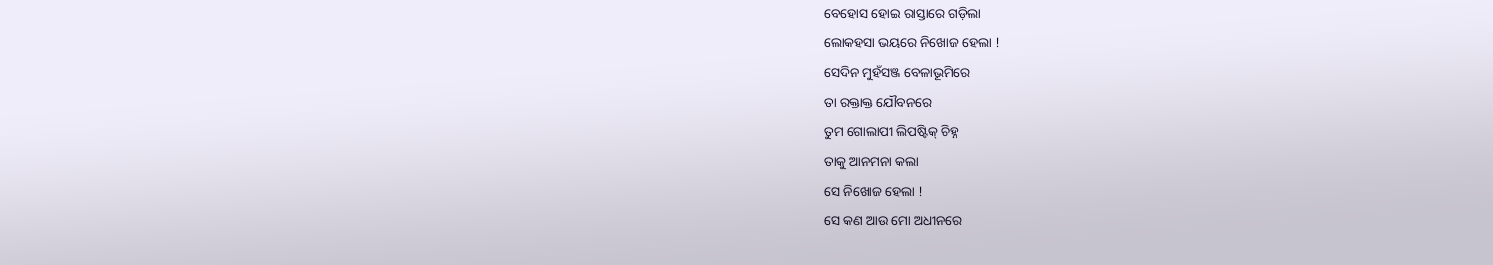ବେହୋସ ହୋଇ ରାସ୍ତାରେ ଗଡ଼ିଲା
ଲୋକହସା ଭୟରେ ନିଖୋଜ ହେଲା !
ସେଦିନ ମୁହଁସଞ୍ଜ ବେଳାଭୂମିରେ
ତା ରକ୍ତାକ୍ତ ଯୌବନରେ
ତୁମ ଗୋଲାପୀ ଲିପଷ୍ଟିକ୍ ଚିହ୍ନ
ତାକୁ ଆନମନା କଲା
ସେ ନିଖୋଜ ହେଲା !
ସେ କଣ ଆଉ ମୋ ଅଧୀନରେ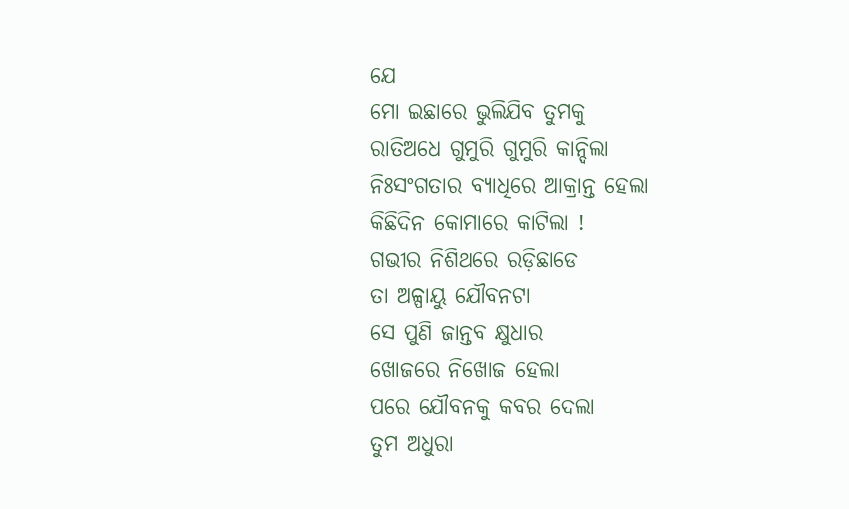ଯେ
ମୋ ଇଛାରେ ଭୁଲିଯିବ ତୁମକୁ
ରାତିଅଧେ ଗୁମୁରି ଗୁମୁରି କାନ୍ଦିଲା
ନିଃସଂଗତାର ବ୍ୟାଧିରେ ଆକ୍ରାନ୍ତ ହେଲା
କିଛିଦିନ କୋମାରେ କାଟିଲା !
ଗଭୀର ନିଶିଥରେ ରଡ଼ିଛାଡେ
ତା ଅଳ୍ପାୟୁ ଯୌବନଟା
ସେ ପୁଣି ଜାନ୍ତବ କ୍ଷୁଧାର
ଖୋଜରେ ନିଖୋଜ ହେଲା
ପରେ ଯୌବନକୁ କବର ଦେଲା
ତୁମ ଅଧୁରା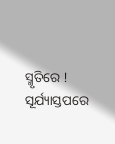ସ୍ମୃତିରେ !
ସୂର୍ଯ୍ୟାସ୍ତପରେ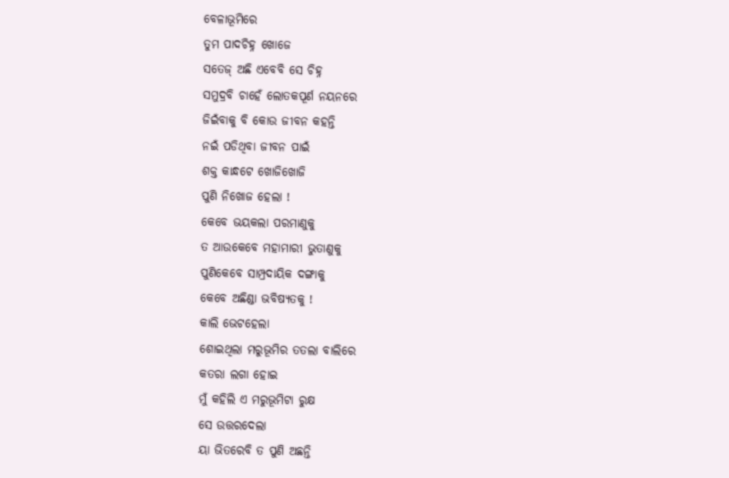ବେଳାଭୂମିରେ
ତୁମ ପାଦଚିହ୍ନ ଖୋଜେ
ସତେଜ୍ ଅଛି ଏବେବି ସେ ଚିହ୍ନ
ସମୁଦ୍ରବି ଚାହେଁ ଲୋତକପୂର୍ଣ ନୟନରେ
ଜିଇଁବାକୁ ବି କୋଉ ଜୀବନ କହନ୍ତି
ନଇଁ ପଡିଥିବା ଜୀବନ ପାଇଁ
ଶକ୍ତ କାନ୍ଧଟେ ଖୋଜିଖୋଜି
ପୁଣି ନିଖୋଜ ହେଲା !
କେବେ ଭୟକଲା ପରମାଣୁକୁ
ତ ଆଉକେବେ ମହାମାରୀ ଭୁତାଣୁକୁ
ପୁଣିକେବେ ସାମ୍ପ୍ରଦାୟିକ ଦଙ୍ଗାକୁ
କେବେ ଅଛିଣ୍ଡା ଭବିଷ୍ୟତକୁ !
କାଲି ଭେଟହେଲା
ଶୋଇଥିଲା ମରୁଭୂମିର ତତଲା ବାଲିରେ
କତରା ଲଗା ହୋଇ
ମୁଁ କହିଲି ଏ ମରୁଭୂମିଟା ରୁକ୍ଷ
ସେ ଉତ୍ତରଦେଲା
ୟା ଭିତରେବି ତ ପୁଣି ଅଛନ୍ତି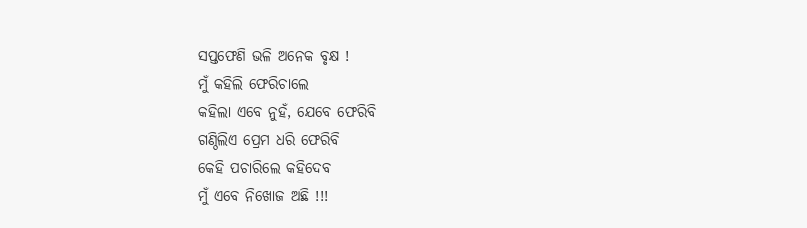ସପ୍ତଫେଣି ଭଳି ଅନେକ ବୃକ୍ଷ !
ମୁଁ କହିଲି ଫେରିଚାଲେ
କହିଲା ଏବେ ନୁହଁ, ଯେବେ ଫେରିବି
ଗଣ୍ଠିଲିଏ ପ୍ରେମ ଧରି ଫେରିବି
କେହି ପଚାରିଲେ କହିଦେବ
ମୁଁ ଏବେ ନିଖୋଜ ଅଛି !!!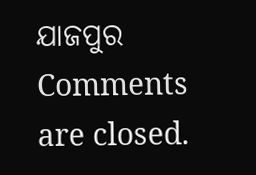ଯାଜପୁର
Comments are closed.